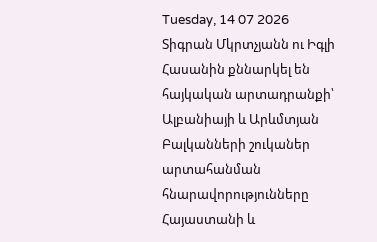Tuesday, 14 07 2026
Տիգրան Մկրտչյանն ու Իգլի Հասանին քննարկել են հայկական արտադրանքի՝ Ալբանիայի և Արևմտյան Բալկանների շուկաներ արտահանման հնարավորությունները
Հայաստանի և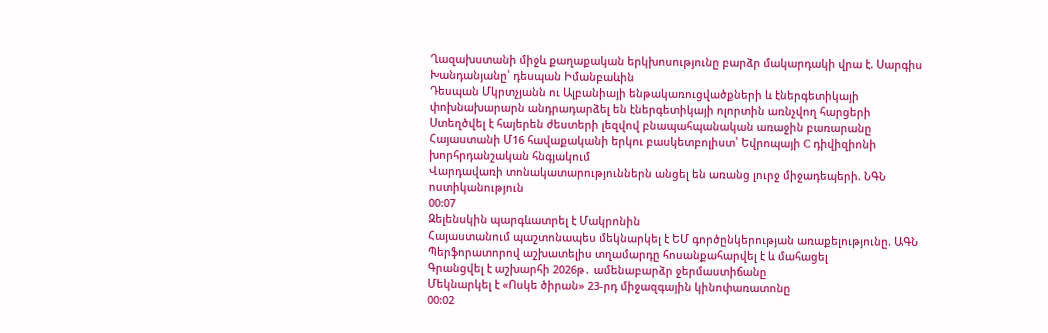Ղազախստանի միջև քաղաքական երկխոսությունը բարձր մակարդակի վրա է. Սարգիս Խանդանյանը՝ դեսպան Իմանբաևին
Դեսպան Մկրտչյանն ու Ալբանիայի ենթակառուցվածքների և էներգետիկայի փոխնախարարն անդրադարձել են էներգետիկայի ոլորտին առնչվող հարցերի
Ստեղծվել է հայերեն ժեստերի լեզվով բնապահպանական առաջին բառարանը
Հայաստանի Մ16 հավաքականի երկու բասկետբոլիստ՝ Եվրոպայի C դիվիզիոնի խորհրդանշական հնգյակում
Վարդավառի տոնակատարություններն անցել են առանց լուրջ միջադեպերի. ՆԳՆ ոստիկանություն
00:07
Զելենսկին պարգևատրել է Մակրոնին
Հայաստանում պաշտոնապես մեկնարկել է ԵՄ գործընկերության առաքելությունը. ԱԳՆ
Պերֆորատորով աշխատելիս տղամարդը հոսանքահարվել է և մահացել
Գրանցվել է աշխարհի 2026թ․ ամենաբարձր ջերմաստիճանը
Մեկնարկել է «Ոսկե ծիրան» 23-րդ միջազգային կինոփառատոնը
00:02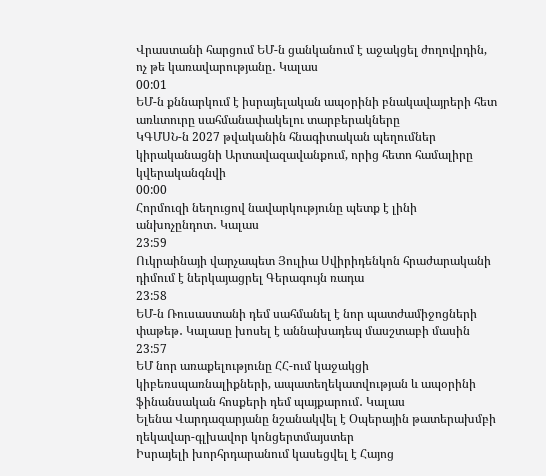Վրաստանի հարցում ԵՄ-ն ցանկանում է աջակցել ժողովրդին, ոչ թե կառավարությանը․ Կալաս
00:01
ԵՄ-ն քննարկում է իսրայելական ապօրինի բնակավայրերի հետ առևտուրը սահմանափակելու տարբերակները
ԿԳՄՍՆ-ն 2027 թվականին հնագիտական պեղումներ կիրականացնի Արտավազավանքում, որից հետո համալիրը կվերականգնվի
00:00
Հորմուզի նեղուցով նավարկությունը պետք է լինի անխոչընդոտ․ Կալաս
23:59
Ուկրաինայի վարչապետ Յուլիա Սվիրիդենկոն հրաժարականի դիմում է ներկայացրել Գերագույն ռադա
23:58
ԵՄ-ն Ռուսաստանի դեմ սահմանել է նոր պատժամիջոցների փաթեթ․ Կալասը խոսել է աննախադեպ մասշտաբի մասին
23:57
ԵՄ նոր առաքելությունը ՀՀ-ում կաջակցի կիբեռսպառնալիքների, ապատեղեկատվության և ապօրինի ֆինանսական հոսքերի դեմ պայքարում․ Կալաս
Ելենա Վարդազարյանը նշանակվել է Օպերային թատերախմբի ղեկավար-գլխավոր կոնցերտմայստեր
Իսրայելի խորհրդարանում կասեցվել է Հայոց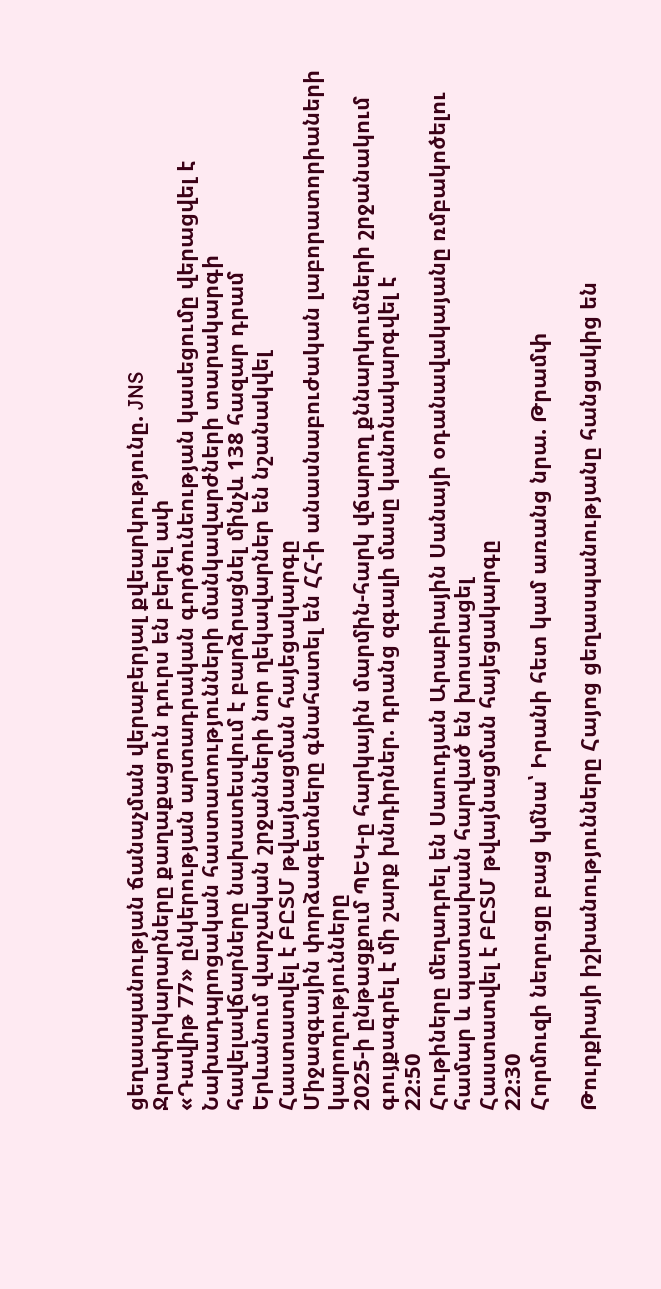ցեղասպանության ճանաչման վերաբերյալ քվեարկությունը. JNS
Ջրափրկարարները քաղաքացուն դուրս են բերել ափ
«Դավիթ 77» ընկերության արտադրական գործունեության կասեցումը վերացվել է
Նախադպրոցական հաստատությունների մանկավարժների տարակարգի հավելավճարները նախատեսվում է բարձրացնել մինչև 138 հազար դրամ
Երևանում վարչական շրջանների նոր ղեկավարներ են նշանակվել
Հաստատվել է ԲԸՏՄ թվայնացման հայեցակարգը
Միջազգային փորձագետները գնահատել են ՀՀ-ի անասնաբուժական լաբորատորիաների կարողությունները
2025-ի ընթացքում ՊԵԿ-ը հարկային մարմին-հարկ վճարող քննարկումների շրջանակում գույքագրել է մի շարք խնդիրներ. դրանց զգալի մասը կանոնակարգվել է
22:50
Հութիները մեղադրել են Սաուդյան Արաբիային Սանայի օդանավակայանը ռմբակոծելու համար և պատասխան հարված են խոստացել
Հաստատվել է ԲԸՏՄ թվայնացման հայեցակարգը
22:30
Հորմուզի նեղուցը բաց կմնա՝ Իրանի հետ կամ առանց նրա. Թրամփ

Թուրքիայի իշխանությունները Հայոց ցեղասպանությանը հանցակից են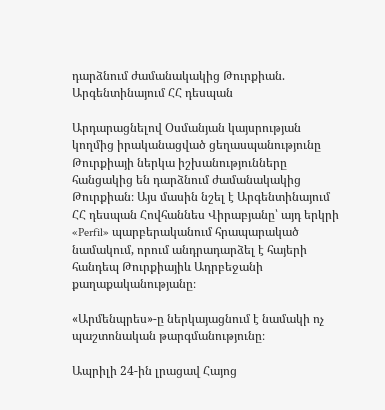դարձնում ժամանակակից Թուրքիան. Արգենտինայում ՀՀ դեսպան

Արդարացնելով Օսմանյան կայսրության կողմից իրականացված ցեղասպանությունը Թուրքիայի ներկա իշխանությունները հանցակից են դարձնում ժամանակակից Թուրքիան։ Այս մասին նշել է Արգենտինայում ՀՀ դեսպան Հովհաննես Վիրաբյանը՝ այդ երկրի «Perfil» պարբերականում հրապարակած նամակում, որում անդրադարձել է հայերի հանդեպ Թուրքիայիև Ադրբեջանի քաղաքականությանը։

«Արմենպրես»-ը ներկայացնում է նամակի ոչ պաշտոնական թարգմանությունը։

Ապրիլի 24-ին լրացավ Հայոց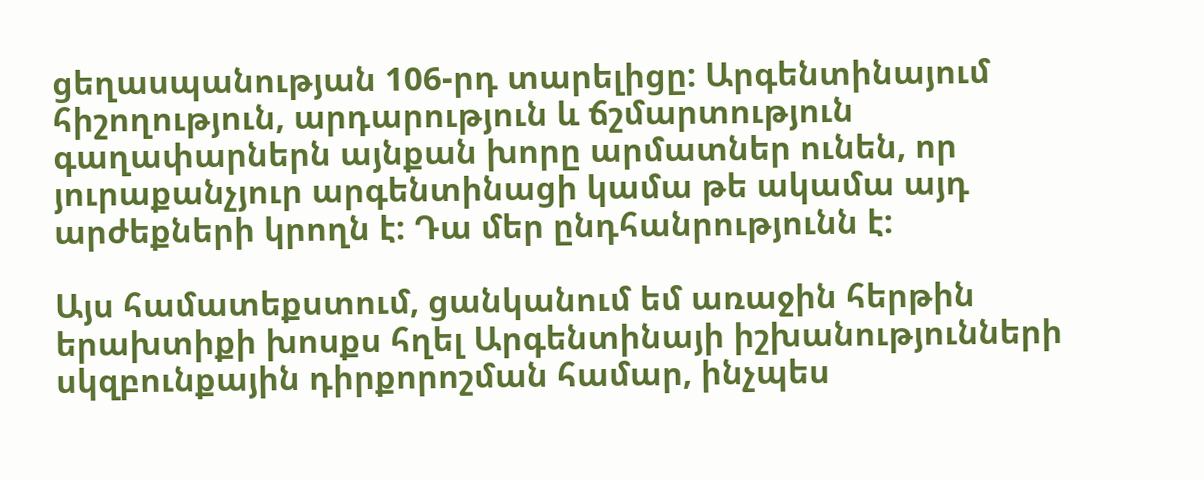ցեղասպանության 106-րդ տարելիցը: Արգենտինայում հիշողություն, արդարություն և ճշմարտություն գաղափարներն այնքան խորը արմատներ ունեն, որ յուրաքանչյուր արգենտինացի կամա թե ակամա այդ արժեքների կրողն է: Դա մեր ընդհանրությունն է:

Այս համատեքստում, ցանկանում եմ առաջին հերթին երախտիքի խոսքս հղել Արգենտինայի իշխանությունների սկզբունքային դիրքորոշման համար, ինչպես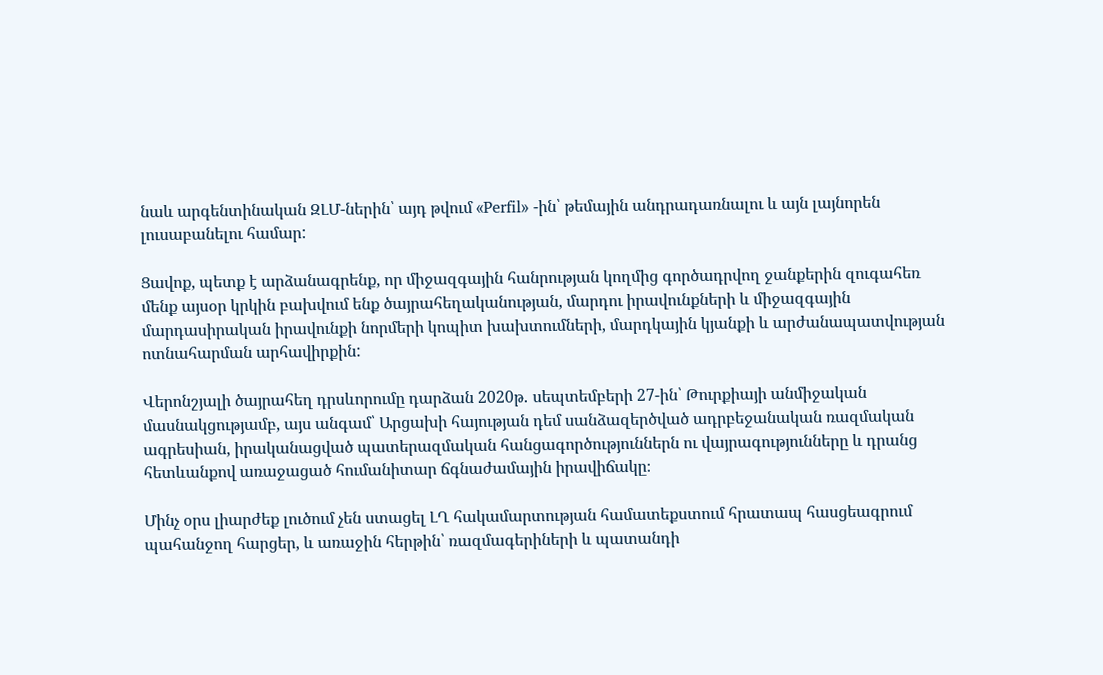նաև արգենտինական ԶԼՄ-ներին՝ այդ թվում «Perfil» -ին՝ թեմային անդրադառնալու և այն լայնորեն լուսաբանելու համար:

Ցավոք, պետք է արձանագրենք, որ միջազգային հանրության կողմից գործադրվող ջանքերին զուգահեռ մենք այսօր կրկին բախվում ենք ծայրահեղականության, մարդու իրավունքների և միջազգային մարդասիրական իրավունքի նորմերի կոպիտ խախտումների, մարդկային կյանքի և արժանապատվության ոտնահարման արհավիրքին:

Վերոնշյալի ծայրահեղ դրսևորումը դարձան 2020թ․ սեպտեմբերի 27-ին՝ Թուրքիայի անմիջական մասնակցությամբ, այս անգամ՝ Արցախի հայության դեմ սանձազերծված ադրբեջանական ռազմական ագրեսիան, իրականացված պատերազմական հանցագործություններն ու վայրագությունները և դրանց հետևանքով առաջացած հումանիտար ճգնաժամային իրավիճակը։

Մինչ օրս լիարժեք լուծում չեն ստացել ԼՂ հակամարտության համատեքստում հրատապ հասցեագրում պահանջող հարցեր, և առաջին հերթին՝ ռազմագերիների և պատանդի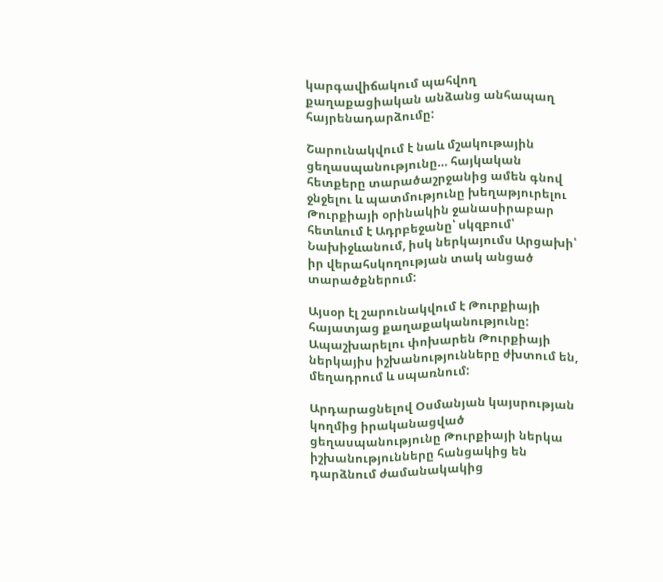կարգավիճակում պահվող քաղաքացիական անձանց անհապաղ հայրենադարձումը:

Շարունակվում է նաև մշակութային ցեղասպանությունը… հայկական հետքերը տարածաշրջանից ամեն գնով ջնջելու և պատմությունը խեղաթյուրելու Թուրքիայի օրինակին ջանասիրաբար հետևում է Ադրբեջանը՝ սկզբում՝ Նախիջևանում, իսկ ներկայումս Արցախի՝ իր վերահսկողության տակ անցած տարածքներում:

Այսօր էլ շարունակվում է Թուրքիայի հայատյաց քաղաքականությունը: Ապաշխարելու փոխարեն Թուրքիայի ներկայիս իշխանությունները ժխտում են, մեղադրում և սպառնում:

Արդարացնելով Օսմանյան կայսրության կողմից իրականացված ցեղասպանությունը Թուրքիայի ներկա իշխանությունները հանցակից են դարձնում ժամանակակից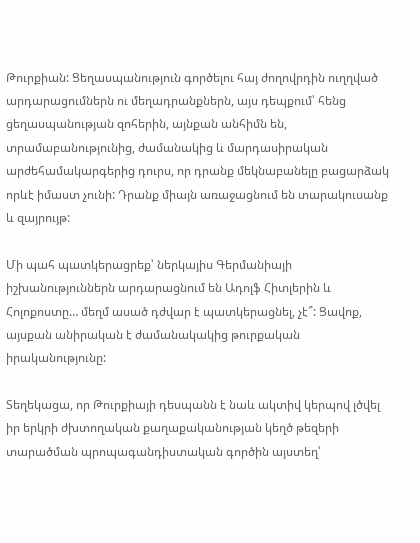Թուրքիան: Ցեղասպանություն գործելու հայ ժողովրդին ուղղված արդարացումներն ու մեղադրանքներն, այս դեպքում՝ հենց ցեղասպանության զոհերին, այնքան անհիմն են, տրամաբանությունից, ժամանակից և մարդասիրական արժեհամակարգերից դուրս, որ դրանք մեկնաբանելը բացարձակ որևէ իմաստ չունի: Դրանք միայն առաջացնում են տարակուսանք և զայրույթ:

Մի պահ պատկերացրեք՝ ներկայիս Գերմանիայի իշխանություններն արդարացնում են Ադոլֆ Հիտլերին և Հոլոքոստը… մեղմ ասած դժվար է պատկերացնել, չէ՞: Ցավոք, այսքան անիրական է ժամանակակից թուրքական իրականությունը:

Տեղեկացա, որ Թուրքիայի դեսպանն է նաև ակտիվ կերպով լծվել իր երկրի ժխտողական քաղաքականության կեղծ թեզերի տարածման պրոպագանդիստական գործին այստեղ՝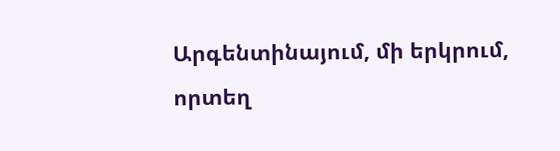Արգենտինայում, մի երկրում, որտեղ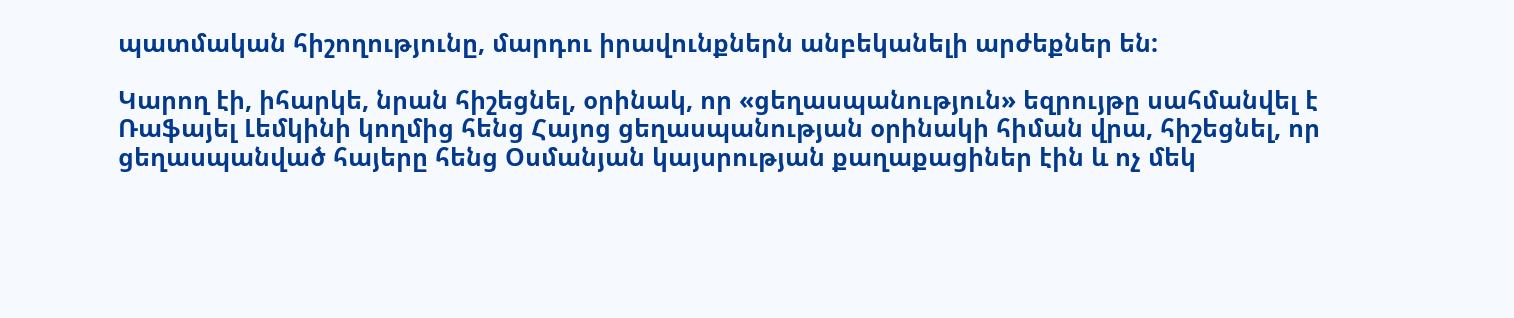պատմական հիշողությունը, մարդու իրավունքներն անբեկանելի արժեքներ են:

Կարող էի, իհարկե, նրան հիշեցնել, օրինակ, որ «ցեղասպանություն» եզրույթը սահմանվել է Ռաֆայել Լեմկինի կողմից հենց Հայոց ցեղասպանության օրինակի հիման վրա, հիշեցնել, որ ցեղասպանված հայերը հենց Օսմանյան կայսրության քաղաքացիներ էին և ոչ մեկ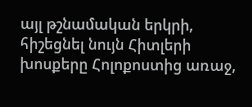այլ թշնամական երկրի, հիշեցնել նույն Հիտլերի խոսքերը Հոլոքոստից առաջ,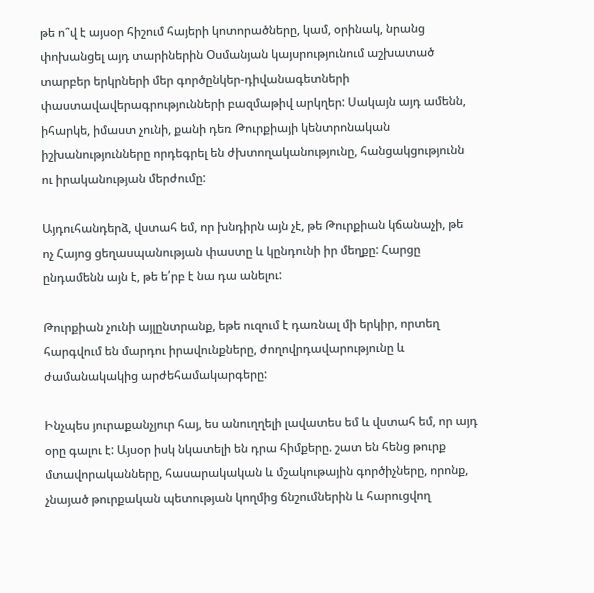թե ո՞վ է այսօր հիշում հայերի կոտորածները, կամ, օրինակ, նրանց փոխանցել այդ տարիներին Օսմանյան կայսրությունում աշխատած տարբեր երկրների մեր գործընկեր-դիվանագետների փաստավավերագրությունների բազմաթիվ արկղեր: Սակայն այդ ամենն, իհարկե, իմաստ չունի, քանի դեռ Թուրքիայի կենտրոնական իշխանությունները որդեգրել են ժխտողականությունը, հանցակցությունն ու իրականության մերժումը:

Այդուհանդերձ, վստահ եմ, որ խնդիրն այն չէ, թե Թուրքիան կճանաչի, թե ոչ Հայոց ցեղասպանության փաստը և կընդունի իր մեղքը: Հարցը ընդամենն այն է, թե ե՛րբ է նա դա անելու:

Թուրքիան չունի այլընտրանք, եթե ուզում է դառնալ մի երկիր, որտեղ հարգվում են մարդու իրավունքները, ժողովրդավարությունը և ժամանակակից արժեհամակարգերը:

Ինչպես յուրաքանչյուր հայ, ես անուղղելի լավատես եմ և վստահ եմ, որ այդ օրը գալու է: Այսօր իսկ նկատելի են դրա հիմքերը. շատ են հենց թուրք մտավորականները, հասարակական և մշակութային գործիչները, որոնք, չնայած թուրքական պետության կողմից ճնշումներին և հարուցվող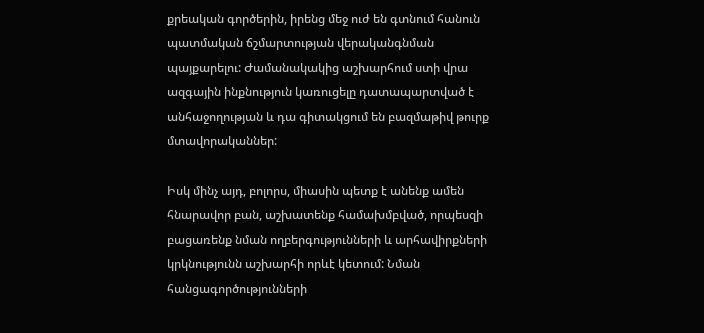քրեական գործերին, իրենց մեջ ուժ են գտնում հանուն պատմական ճշմարտության վերականգնման պայքարելու: Ժամանակակից աշխարհում ստի վրա ազգային ինքնություն կառուցելը դատապարտված է անհաջողության և դա գիտակցում են բազմաթիվ թուրք մտավորականներ:

Իսկ մինչ այդ, բոլորս, միասին պետք է անենք ամեն հնարավոր բան, աշխատենք համախմբված, որպեսզի բացառենք նման ողբերգությունների և արհավիրքների կրկնությունն աշխարհի որևէ կետում: Նման հանցագործությունների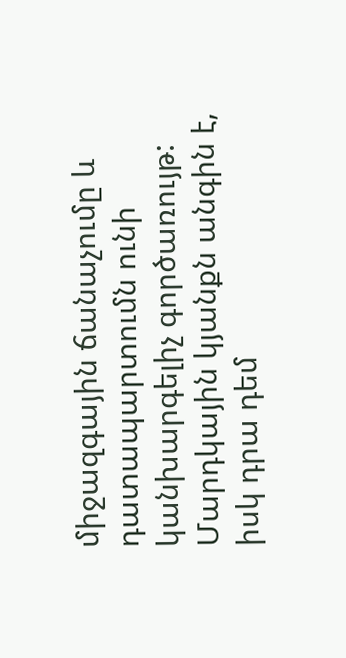միջազգային ճանաչումը և դատապարտումն ունի կանխարգելիչ գործառույթ: Մարդկային կյանքն անգին է, իսկ դրա դեմ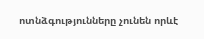ոտնձգությունները չունեն որևէ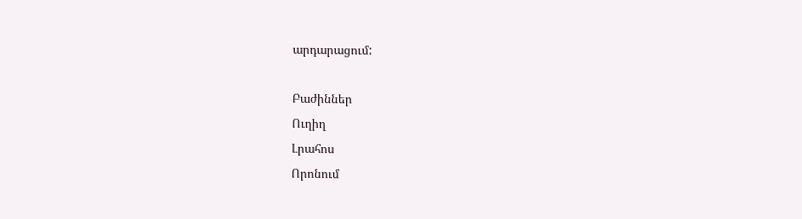արդարացում:

Բաժիններ
Ուղիղ
Լրահոս
Որոնում